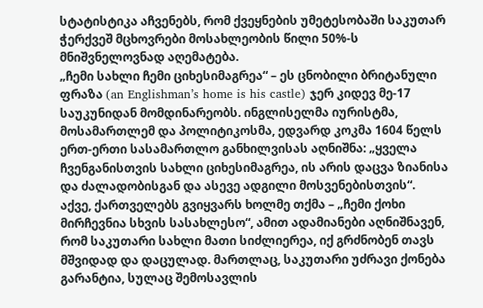სტატისტიკა აჩვენებს, რომ ქვეყნების უმეტესობაში საკუთარ ჭერქვეშ მცხოვრები მოსახლეობის წილი 50%-ს მნიშვნელოვნად აღემატება.
„ჩემი სახლი ჩემი ციხესიმაგრეა“ – ეს ცნობილი ბრიტანული ფრაზა (an Englishman’s home is his castle) ჯერ კიდევ მე-17 საუკუნიდან მომდინარეობს. ინგლისელმა იურისტმა, მოსამართლემ და პოლიტიკოსმა, ედვარდ კოკმა 1604 წელს ერთ-ერთი სასამართლო განხილვისას აღნიშნა: „ყველა ჩვენგანისთვის სახლი ციხესიმაგრეა, ის არის დაცვა ზიანისა და ძალადობისგან და ასევე ადგილი მოსვენებისთვის“.
აქვე, ქართველებს გვიყვარს ხოლმე თქმა – „ჩემი ქოხი მირჩევნია სხვის სასახლესო“, ამით ადამიანები აღნიშნავენ, რომ საკუთარი სახლი მათი სიძლიერეა, იქ გრძნობენ თავს მშვიდად და დაცულად. მართლაც, საკუთარი უძრავი ქონება გარანტია, სულაც შემოსავლის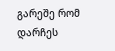გარეშე რომ დარჩეს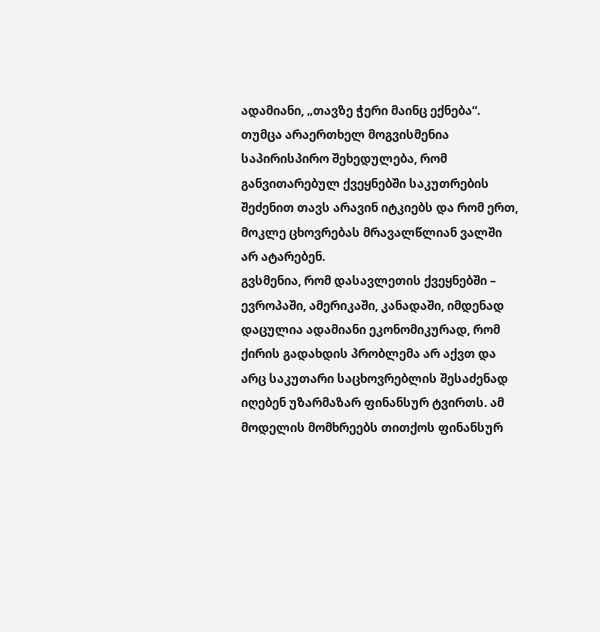ადამიანი, „თავზე ჭერი მაინც ექნება“.
თუმცა არაერთხელ მოგვისმენია საპირისპირო შეხედულება, რომ განვითარებულ ქვეყნებში საკუთრების შეძენით თავს არავინ იტკიებს და რომ ერთ, მოკლე ცხოვრებას მრავალწლიან ვალში არ ატარებენ.
გვსმენია, რომ დასავლეთის ქვეყნებში – ევროპაში, ამერიკაში, კანადაში, იმდენად დაცულია ადამიანი ეკონომიკურად, რომ ქირის გადახდის პრობლემა არ აქვთ და არც საკუთარი საცხოვრებლის შესაძენად იღებენ უზარმაზარ ფინანსურ ტვირთს. ამ მოდელის მომხრეებს თითქოს ფინანსურ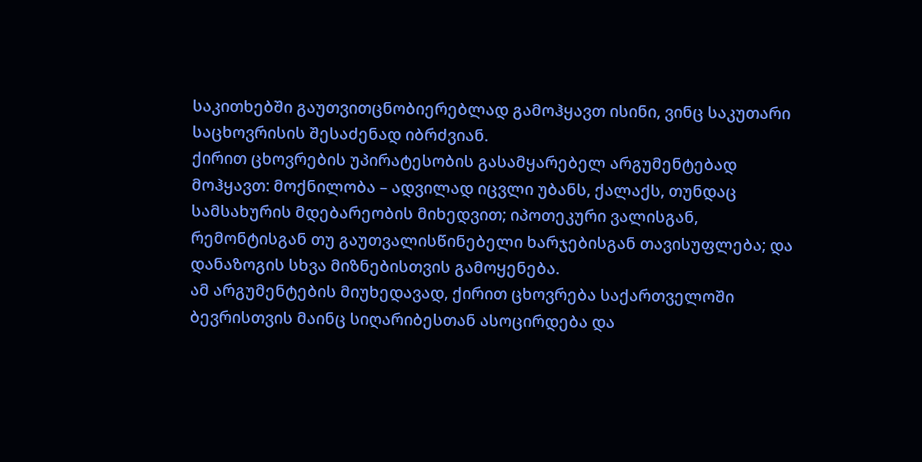საკითხებში გაუთვითცნობიერებლად გამოჰყავთ ისინი, ვინც საკუთარი საცხოვრისის შესაძენად იბრძვიან.
ქირით ცხოვრების უპირატესობის გასამყარებელ არგუმენტებად მოჰყავთ: მოქნილობა – ადვილად იცვლი უბანს, ქალაქს, თუნდაც სამსახურის მდებარეობის მიხედვით; იპოთეკური ვალისგან, რემონტისგან თუ გაუთვალისწინებელი ხარჯებისგან თავისუფლება; და დანაზოგის სხვა მიზნებისთვის გამოყენება.
ამ არგუმენტების მიუხედავად, ქირით ცხოვრება საქართველოში ბევრისთვის მაინც სიღარიბესთან ასოცირდება და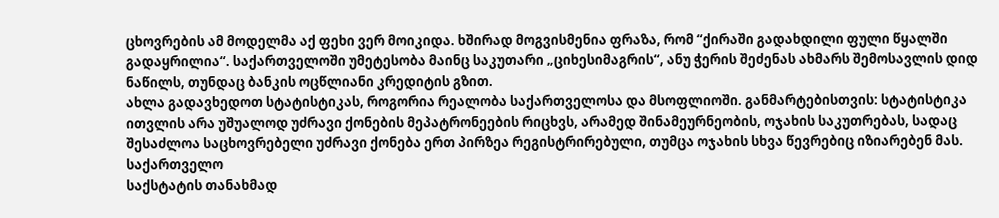ცხოვრების ამ მოდელმა აქ ფეხი ვერ მოიკიდა. ხშირად მოგვისმენია ფრაზა, რომ “ქირაში გადახდილი ფული წყალში გადაყრილია“. საქართველოში უმეტესობა მაინც საკუთარი „ციხესიმაგრის“, ანუ ჭერის შეძენას ახმარს შემოსავლის დიდ ნაწილს, თუნდაც ბანკის ოცწლიანი კრედიტის გზით.
ახლა გადავხედოთ სტატისტიკას, როგორია რეალობა საქართველოსა და მსოფლიოში. განმარტებისთვის: სტატისტიკა ითვლის არა უშუალოდ უძრავი ქონების მეპატრონეების რიცხვს, არამედ შინამეურნეობის, ოჯახის საკუთრებას, სადაც შესაძლოა საცხოვრებელი უძრავი ქონება ერთ პირზეა რეგისტრირებული, თუმცა ოჯახის სხვა წევრებიც იზიარებენ მას.
საქართველო
საქსტატის თანახმად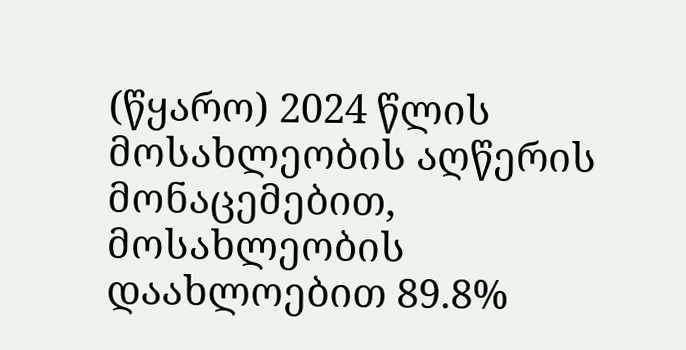(წყარო) 2024 წლის მოსახლეობის აღწერის მონაცემებით, მოსახლეობის დაახლოებით 89.8%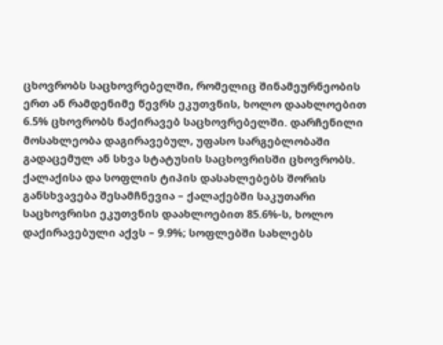ცხოვრობს საცხოვრებელში, რომელიც შინამეურნეობის ერთ ან რამდენიმე წევრს ეკუთვნის, ხოლო დაახლოებით 6.5% ცხოვრობს ნაქირავებ საცხოვრებელში. დარჩენილი მოსახლეობა დაგირავებულ, უფასო სარგებლობაში გადაცემულ ან სხვა სტატუსის საცხოვრისში ცხოვრობს.
ქალაქისა და სოფლის ტიპის დასახლებებს შორის განსხვავება შესამჩნევია – ქალაქებში საკუთარი საცხოვრისი ეკუთვნის დაახლოებით 85.6%-ს, ხოლო დაქირავებული აქვს – 9.9%; სოფლებში სახლებს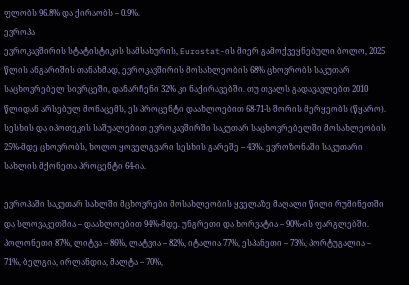ფლობს 96.8% და ქირაობს – 0.9%.
ევროპა
ევროკავშირის სტატისტიკის სამსახურის, Eurostat-ის მიერ გამოქვეყნებული ბოლო, 2025 წლის ანგარიშის თანახმად, ევროკავშირის მოსახლეობის 68% ცხოვრობს საკუთარ საცხოვრებელ სივრცეში, დანარჩენი 32% კი ნაქირავებში. თუ თვალს გადავავლებთ 2010 წლიდან არსებულ მონაცემს, ეს პროცენტი დაახლოებით 68-71-ს შორის მერყეობს (წყარო).
სესხის და იპოთეკის საშუალებით ევროკავშირში საკუთარ საცხოვრებელში მოსახლეობის 25%-მდე ცხოვრობს, ხოლო ყოველგვარი სესხის გარეშე – 43%. ევროზონაში საკუთარი სახლის მქონეთა პროცენტი 64-ია.

ევროპაში საკუთარ სახლში მცხოვრები მოსახლეობის ყველაზე მაღალი წილი რუმინეთში და სლოვაკეთშია – დაახლოებით 94%-მდე. უნგრეთი და ხორვატია – 90%-ის ფარგლებში. პოლონეთი 87%, ლიტვა – 86%, ლატვია – 82%, იტალია 77%, ესპანეთი – 73%, პორტუგალია – 71%, ბელგია, ირლანდია, მალტა – 70%,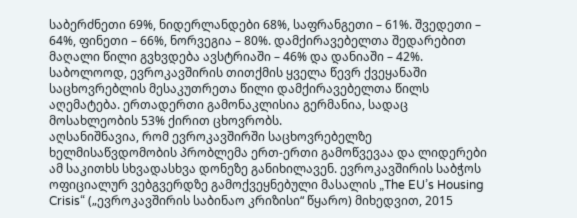საბერძნეთი 69%, ნიდერლანდები 68%, საფრანგეთი – 61%. შვედეთი – 64%, ფინეთი – 66%, ნორვეგია – 80%. დამქირავებელთა შედარებით მაღალი წილი გვხვდება ავსტრიაში – 46% და დანიაში – 42%.
საბოლოოდ, ევროკავშირის თითქმის ყველა წევრ ქვეყანაში საცხოვრებლის მესაკუთრეთა წილი დამქირავებელთა წილს აღემატება. ერთადერთი გამონაკლისია გერმანია, სადაც მოსახლეობის 53% ქირით ცხოვრობს.
აღსანიშნავია, რომ ევროკავშირში საცხოვრებელზე ხელმისაწვდომობის პრობლემა ერთ-ერთი გამოწვევაა და ლიდერები ამ საკითხს სხვადასხვა დონეზე განიხილავენ. ევროკავშირის საბჭოს ოფიციალურ ვებგვერდზე გამოქვეყნებული მასალის „The EU’s Housing Crisis“ („ევროკავშირის საბინაო კრიზისი“ წყარო) მიხედვით, 2015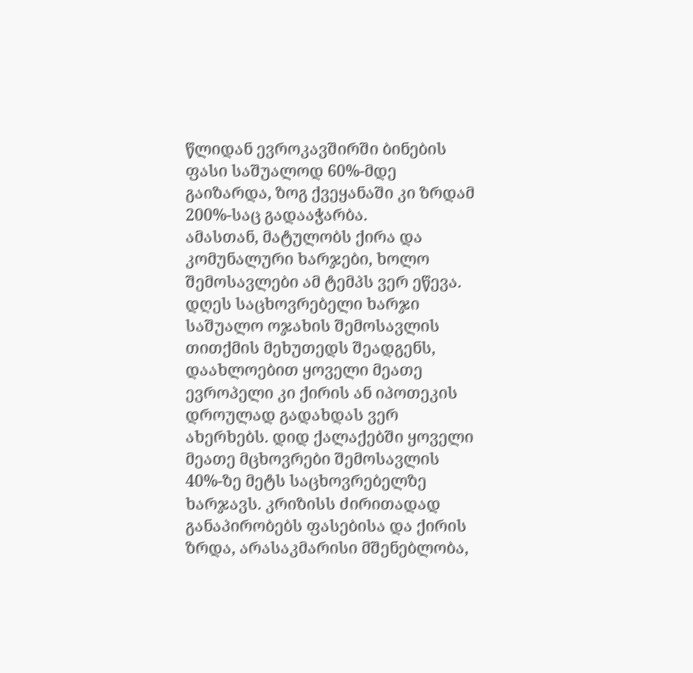წლიდან ევროკავშირში ბინების ფასი საშუალოდ 60%-მდე გაიზარდა, ზოგ ქვეყანაში კი ზრდამ 200%-საც გადააჭარბა.
ამასთან, მატულობს ქირა და კომუნალური ხარჯები, ხოლო შემოსავლები ამ ტემპს ვერ ეწევა. დღეს საცხოვრებელი ხარჯი საშუალო ოჯახის შემოსავლის თითქმის მეხუთედს შეადგენს, დაახლოებით ყოველი მეათე ევროპელი კი ქირის ან იპოთეკის დროულად გადახდას ვერ ახერხებს. დიდ ქალაქებში ყოველი მეათე მცხოვრები შემოსავლის 40%-ზე მეტს საცხოვრებელზე ხარჯავს. კრიზისს ძირითადად განაპირობებს ფასებისა და ქირის ზრდა, არასაკმარისი მშენებლობა,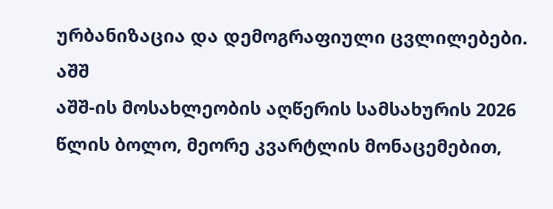ურბანიზაცია და დემოგრაფიული ცვლილებები.
აშშ
აშშ-ის მოსახლეობის აღწერის სამსახურის 2026 წლის ბოლო, მეორე კვარტლის მონაცემებით,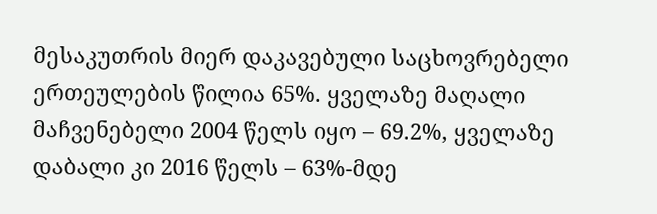მესაკუთრის მიერ დაკავებული საცხოვრებელი ერთეულების წილია 65%. ყველაზე მაღალი მაჩვენებელი 2004 წელს იყო – 69.2%, ყველაზე დაბალი კი 2016 წელს – 63%-მდე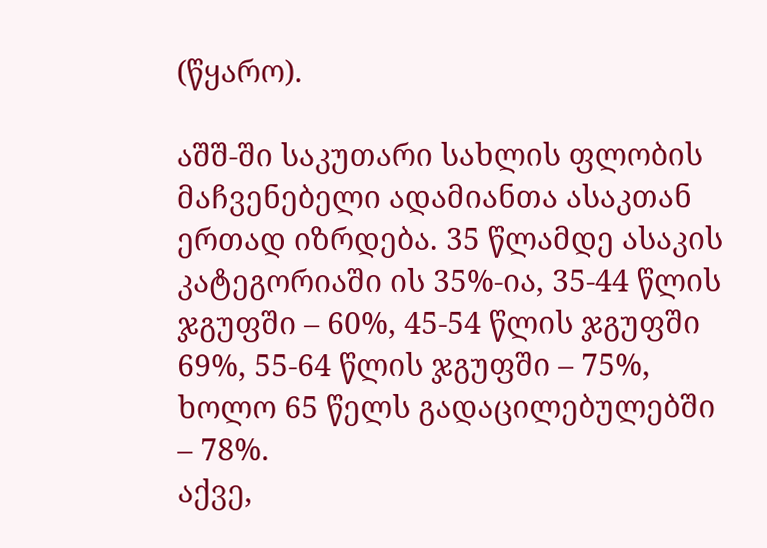(წყარო).

აშშ-ში საკუთარი სახლის ფლობის მაჩვენებელი ადამიანთა ასაკთან ერთად იზრდება. 35 წლამდე ასაკის კატეგორიაში ის 35%-ია, 35-44 წლის ჯგუფში – 60%, 45-54 წლის ჯგუფში 69%, 55-64 წლის ჯგუფში – 75%, ხოლო 65 წელს გადაცილებულებში – 78%.
აქვე,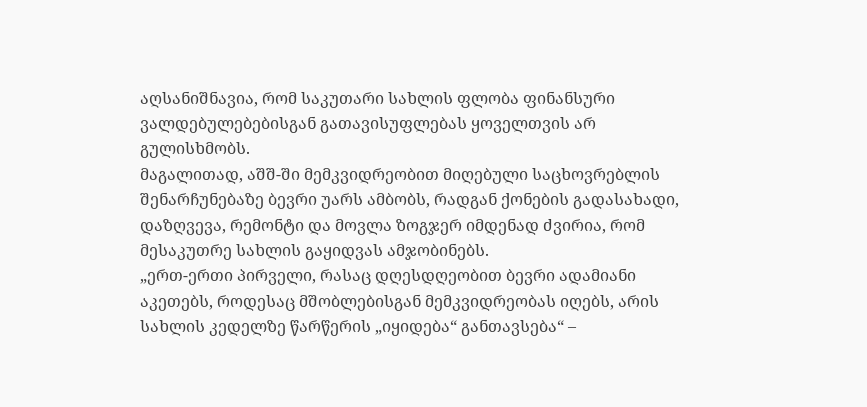აღსანიშნავია, რომ საკუთარი სახლის ფლობა ფინანსური ვალდებულებებისგან გათავისუფლებას ყოველთვის არ გულისხმობს.
მაგალითად, აშშ-ში მემკვიდრეობით მიღებული საცხოვრებლის შენარჩუნებაზე ბევრი უარს ამბობს, რადგან ქონების გადასახადი, დაზღვევა, რემონტი და მოვლა ზოგჯერ იმდენად ძვირია, რომ მესაკუთრე სახლის გაყიდვას ამჯობინებს.
„ერთ-ერთი პირველი, რასაც დღესდღეობით ბევრი ადამიანი აკეთებს, როდესაც მშობლებისგან მემკვიდრეობას იღებს, არის სახლის კედელზე წარწერის „იყიდება“ განთავსება“ –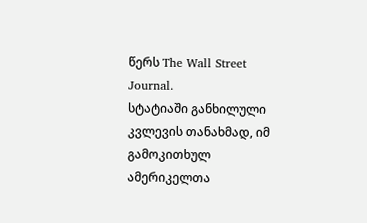წერს The Wall Street Journal.
სტატიაში განხილული კვლევის თანახმად, იმ გამოკითხულ ამერიკელთა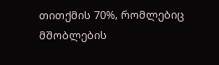თითქმის 70%, რომლებიც მშობლების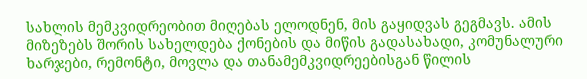სახლის მემკვიდრეობით მიღებას ელოდნენ, მის გაყიდვას გეგმავს. ამის მიზეზებს შორის სახელდება ქონების და მიწის გადასახადი, კომუნალური ხარჯები, რემონტი, მოვლა და თანამემკვიდრეებისგან წილის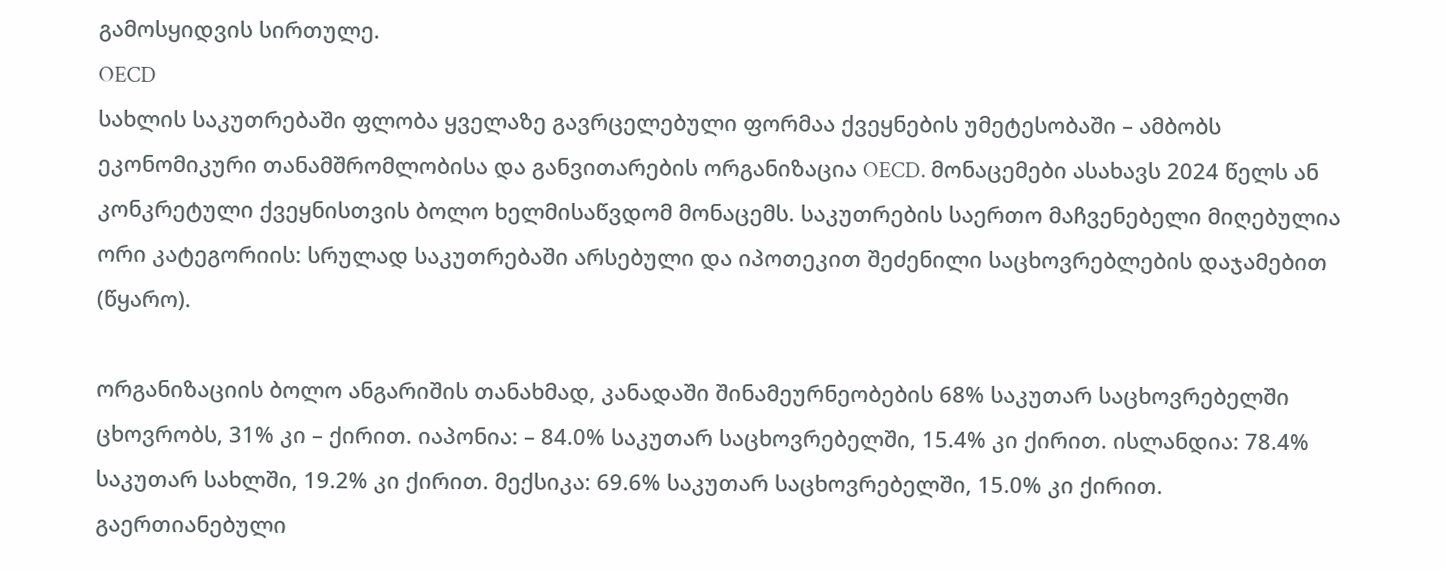გამოსყიდვის სირთულე.
OECD
სახლის საკუთრებაში ფლობა ყველაზე გავრცელებული ფორმაა ქვეყნების უმეტესობაში – ამბობს ეკონომიკური თანამშრომლობისა და განვითარების ორგანიზაცია OECD. მონაცემები ასახავს 2024 წელს ან კონკრეტული ქვეყნისთვის ბოლო ხელმისაწვდომ მონაცემს. საკუთრების საერთო მაჩვენებელი მიღებულია ორი კატეგორიის: სრულად საკუთრებაში არსებული და იპოთეკით შეძენილი საცხოვრებლების დაჯამებით (წყარო).

ორგანიზაციის ბოლო ანგარიშის თანახმად, კანადაში შინამეურნეობების 68% საკუთარ საცხოვრებელში ცხოვრობს, 31% კი – ქირით. იაპონია: – 84.0% საკუთარ საცხოვრებელში, 15.4% კი ქირით. ისლანდია: 78.4% საკუთარ სახლში, 19.2% კი ქირით. მექსიკა: 69.6% საკუთარ საცხოვრებელში, 15.0% კი ქირით. გაერთიანებული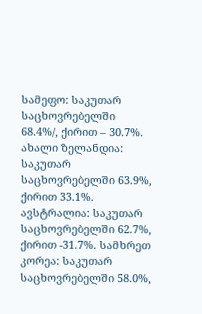სამეფო: საკუთარ საცხოვრებელში 68.4%/, ქირით – 30.7%. ახალი ზელანდია: საკუთარ საცხოვრებელში 63.9%, ქირით 33.1%. ავსტრალია: საკუთარ საცხოვრებელში 62.7%, ქირით -31.7%. სამხრეთ კორეა: საკუთარ საცხოვრებელში 58.0%,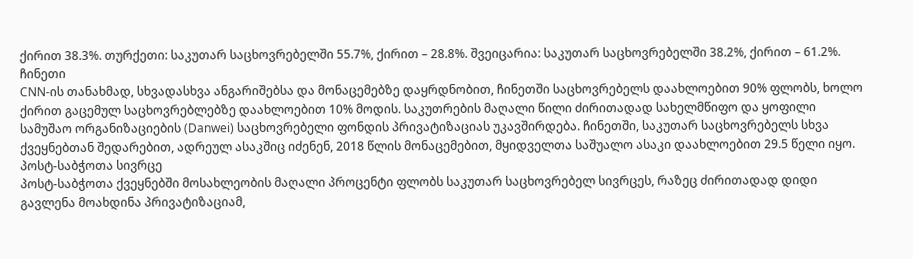ქირით 38.3%. თურქეთი: საკუთარ საცხოვრებელში 55.7%, ქირით – 28.8%. შვეიცარია: საკუთარ საცხოვრებელში 38.2%, ქირით – 61.2%.
ჩინეთი
CNN-ის თანახმად, სხვადასხვა ანგარიშებსა და მონაცემებზე დაყრდნობით, ჩინეთში საცხოვრებელს დაახლოებით 90% ფლობს, ხოლო ქირით გაცემულ საცხოვრებლებზე დაახლოებით 10% მოდის. საკუთრების მაღალი წილი ძირითადად სახელმწიფო და ყოფილი სამუშაო ორგანიზაციების (Danwei) საცხოვრებელი ფონდის პრივატიზაციას უკავშირდება. ჩინეთში, საკუთარ საცხოვრებელს სხვა ქვეყნებთან შედარებით, ადრეულ ასაკშიც იძენენ, 2018 წლის მონაცემებით, მყიდველთა საშუალო ასაკი დაახლოებით 29.5 წელი იყო.
პოსტ-საბჭოთა სივრცე
პოსტ-საბჭოთა ქვეყნებში მოსახლეობის მაღალი პროცენტი ფლობს საკუთარ საცხოვრებელ სივრცეს, რაზეც ძირითადად დიდი გავლენა მოახდინა პრივატიზაციამ,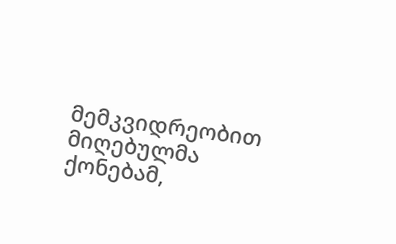მემკვიდრეობით მიღებულმა ქონებამ,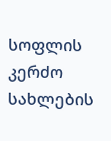სოფლის კერძო სახლების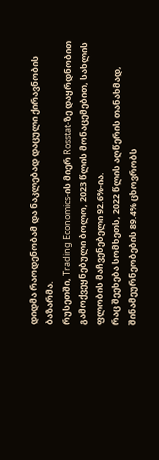დიდმა რაოდენობამ და ნაკლებად დაცული ქირავნობის ბაზარმა.
რუსეთში, Trading Economics-ის მიერ Rosstat-ზე დაყრდნობით გამოქვეყნებული ბოლო, 2023 წლის მონაცემებით, სახლის ფლობის მაჩვენებელი 92.6%-ია.
რაც შეეხება სომხეთს, 2022 წლის აღწერის თანახმად, შინამეურნეობების 89.4% ცხოვრობს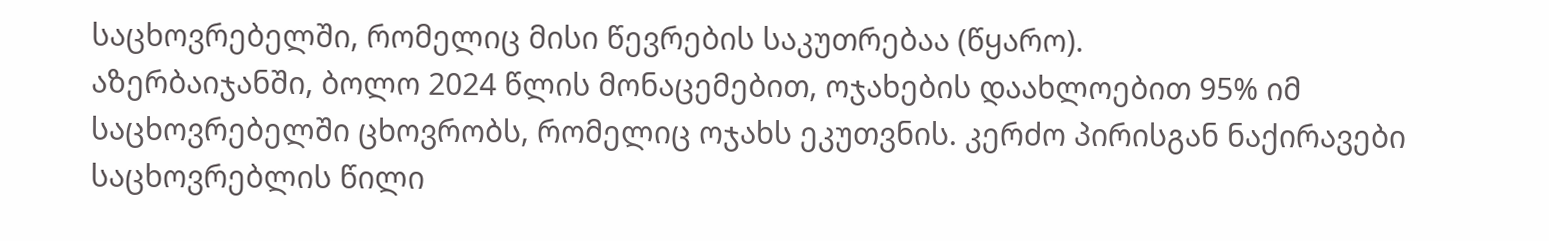საცხოვრებელში, რომელიც მისი წევრების საკუთრებაა (წყარო).
აზერბაიჯანში, ბოლო 2024 წლის მონაცემებით, ოჯახების დაახლოებით 95% იმ საცხოვრებელში ცხოვრობს, რომელიც ოჯახს ეკუთვნის. კერძო პირისგან ნაქირავები საცხოვრებლის წილი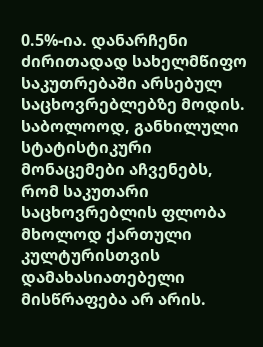0.5%-ია. დანარჩენი ძირითადად სახელმწიფო საკუთრებაში არსებულ საცხოვრებლებზე მოდის.
საბოლოოდ, განხილული სტატისტიკური მონაცემები აჩვენებს, რომ საკუთარი საცხოვრებლის ფლობა მხოლოდ ქართული კულტურისთვის დამახასიათებელი მისწრაფება არ არის.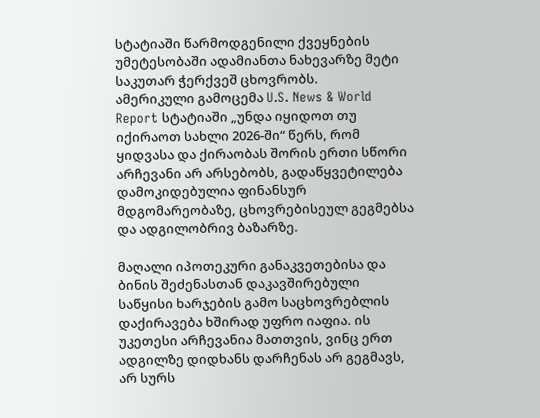სტატიაში წარმოდგენილი ქვეყნების უმეტესობაში ადამიანთა ნახევარზე მეტი საკუთარ ჭერქვეშ ცხოვრობს.
ამერიკული გამოცემა U.S. News & World Report სტატიაში „უნდა იყიდოთ თუ იქირაოთ სახლი 2026-ში“ წერს, რომ ყიდვასა და ქირაობას შორის ერთი სწორი არჩევანი არ არსებობს, გადაწყვეტილება დამოკიდებულია ფინანსურ მდგომარეობაზე, ცხოვრებისეულ გეგმებსა და ადგილობრივ ბაზარზე.

მაღალი იპოთეკური განაკვეთებისა და ბინის შეძენასთან დაკავშირებული საწყისი ხარჯების გამო საცხოვრებლის დაქირავება ხშირად უფრო იაფია. ის უკეთესი არჩევანია მათთვის, ვინც ერთ ადგილზე დიდხანს დარჩენას არ გეგმავს, არ სურს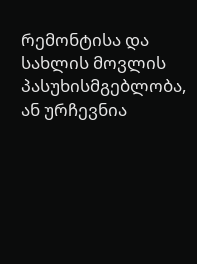რემონტისა და სახლის მოვლის პასუხისმგებლობა, ან ურჩევნია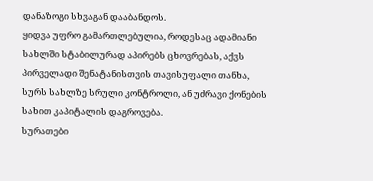დანაზოგი სხვაგან დააბანდოს.
ყიდვა უფრო გამართლებულია, როდესაც ადამიანი სახლში სტაბილურად აპირებს ცხოვრებას, აქვს პირველადი შენატანისთვის თავისუფალი თანხა, სურს სახლზე სრული კონტროლი, ან უძრავი ქონების სახით კაპიტალის დაგროვება.
სურათები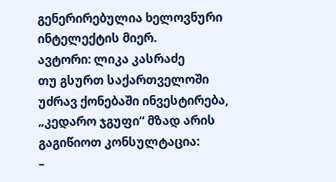გენერირებულია ხელოვნური ინტელექტის მიერ.
ავტორი: ლიკა კასრაძე
თუ გსურთ საქართველოში უძრავ ქონებაში ინვესტირება, „კედარო ჯგუფი“ მზად არის გაგიწიოთ კონსულტაცია:
–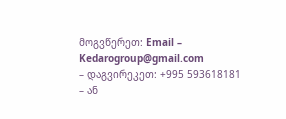მოგვწერეთ: Email – Kedarogroup@gmail.com
– დაგვირეკეთ: +995 593618181
– ან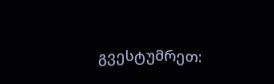გვესტუმრეთ: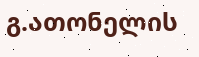გ.ათონელის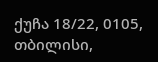ქუჩა 18/22, 0105, თბილისი,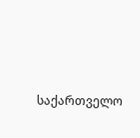საქართველო